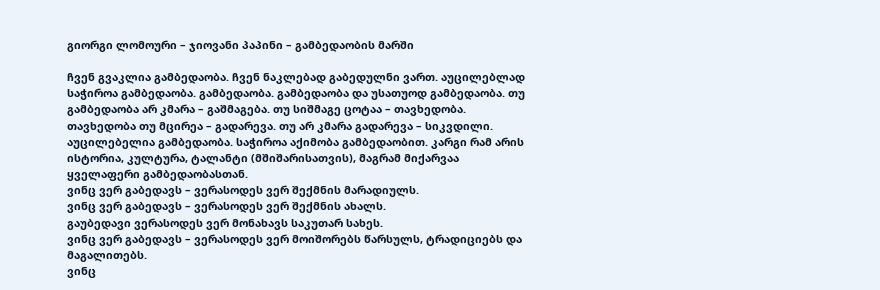გიორგი ლომოური – ჯიოვანი პაპინი – გამბედაობის მარში

ჩვენ გვაკლია გამბედაობა. ჩვენ ნაკლებად გაბედულნი ვართ. აუცილებლად საჭიროა გამბედაობა. გამბედაობა. გამბედაობა და უსათუოდ გამბედაობა. თუ გამბედაობა არ კმარა – გაშმაგება. თუ სიშმაგე ცოტაა – თავხედობა. თავხედობა თუ მცირეა – გადარევა. თუ არ კმარა გადარევა – სიკვდილი. აუცილებელია გამბედაობა. საჭიროა აქიმობა გამბედაობით. კარგი რამ არის ისტორია, კულტურა, ტალანტი (მშიშარისათვის), მაგრამ მიქარვაა ყველაფერი გამბედაობასთან.
ვინც ვერ გაბედავს – ვერასოდეს ვერ შექმნის მარადიულს.
ვინც ვერ გაბედავს – ვერასოდეს ვერ შექმნის ახალს.
გაუბედავი ვერასოდეს ვერ მონახავს საკუთარ სახეს.
ვინც ვერ გაბედავს – ვერასოდეს ვერ მოიშორებს წარსულს, ტრადიციებს და მაგალითებს.
ვინც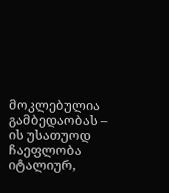მოკლებულია გამბედაობას – ის უსათუოდ ჩაეფლობა იტალიურ,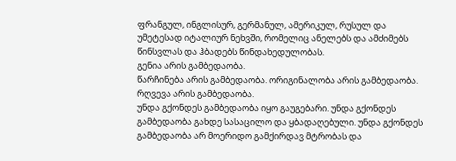ფრანგულ, ინგლისურ, გერმანულ, ამერიკულ, რუსულ და უმეტესად იტალიურ ნეხვში, რომელიც ანელებს და ამძიმებს წინსვლას და ჰბადებს წინდახედულობას.
გენია არის გამბედაობა.
წარჩინება არის გამბედაობა. ორიგინალობა არის გამბედაობა.
რღვევა არის გამბედაობა.
უნდა გქონდეს გამბედაობა იყო გაუგებარი. უნდა გქონდეს გამბედაობა გახდე სასაცილო და ყბადაღებული. უნდა გქონდეს გამბედაობა არ მოერიდო გამქირდავ მტრობას და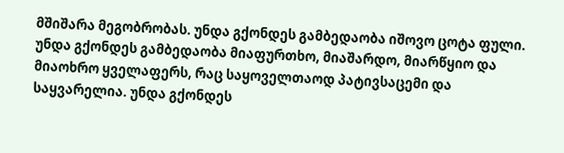მშიშარა მეგობრობას. უნდა გქონდეს გამბედაობა იშოვო ცოტა ფული. უნდა გქონდეს გამბედაობა მიაფურთხო, მიაშარდო, მიარწყიო და მიაოხრო ყველაფერს, რაც საყოველთაოდ პატივსაცემი და საყვარელია. უნდა გქონდეს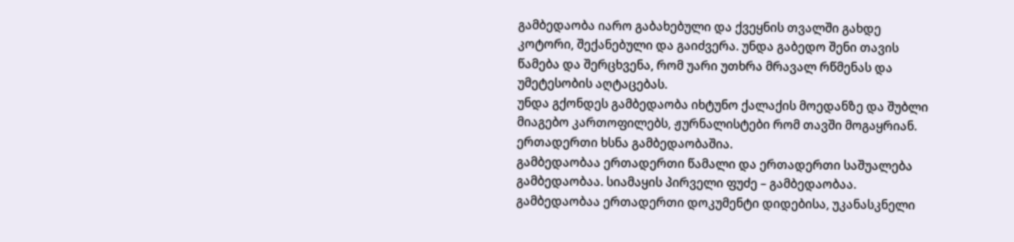გამბედაობა იარო გაბახებული და ქვეყნის თვალში გახდე კოტორი, შექანებული და გაიძვერა. უნდა გაბედო შენი თავის წამება და შერცხვენა, რომ უარი უთხრა მრავალ რწმენას და უმეტესობის აღტაცებას.
უნდა გქონდეს გამბედაობა იხტუნო ქალაქის მოედანზე და შუბლი მიაგებო კართოფილებს, ჟურნალისტები რომ თავში მოგაყრიან.
ერთადერთი ხსნა გამბედაობაშია.
გამბედაობაა ერთადერთი წამალი და ერთადერთი საშუალება გამბედაობაა. სიამაყის პირველი ფუძე – გამბედაობაა. გამბედაობაა ერთადერთი დოკუმენტი დიდებისა, უკანასკნელი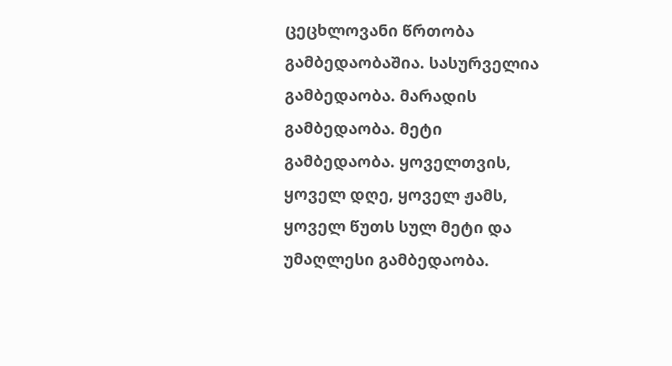ცეცხლოვანი წრთობა გამბედაობაშია. სასურველია გამბედაობა. მარადის გამბედაობა. მეტი გამბედაობა. ყოველთვის, ყოველ დღე, ყოველ ჟამს, ყოველ წუთს სულ მეტი და უმაღლესი გამბედაობა.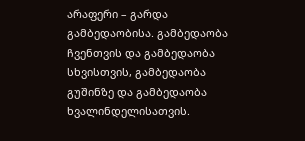არაფერი – გარდა გამბედაობისა. გამბედაობა ჩვენთვის და გამბედაობა სხვისთვის, გამბედაობა გუშინზე და გამბედაობა ხვალინდელისათვის.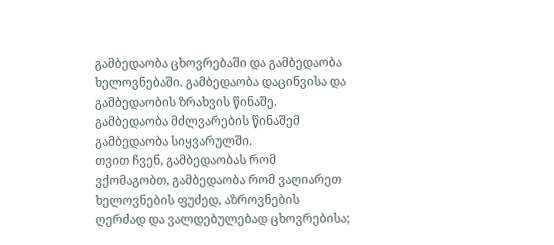გამბედაობა ცხოვრებაში და გამბედაობა ხელოვნებაში. გამბედაობა დაცინვისა და გამბედაობის ზრახვის წინაშე. გამბედაობა მძლვარების წინაშემ გამბედაობა სიყვარულში.
თვით ჩვენ, გამბედაობას რომ ვქომაგობთ, გამბედაობა რომ ვაღიარეთ ხელოვნების ფუძედ, აზროვნების ღერძად და ვალდებულებად ცხოვრებისა;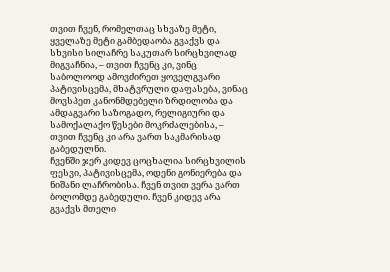თვით ჩვენ, რომელთაც სხვაზე მეტი, ყველაზე მეტი გამბედაობა გვაქვს და სხვისი სილაჩრე საკუთარ სირცხვილად მიგვაჩნია, – თვით ჩვენც კი, ვინც საბოლოოდ ამოვძირეთ ყოველგვარი პატივისცემა, მხატვრული დაფასება, ვინაც მოვსპეთ კანონმდებელი ზრდილობა და ამდაგვარი საზოგადო, რელიგიური და სამოქალაქო წესები მოკრძალებისა, – თვით ჩვენც კი არა ვართ საკმარისად გაბედულნი.
ჩვენში ჯერ კიდევ ცოცხალია სირცხვილის ფესვი, პატივისცემა, ოდენი გონიერება და ნიშანი ლაჩრობისა. ჩვენ თვით ვერა ვართ ბოლომდე გაბედული. ჩვენ კიდევ არა გვაქვს მთელი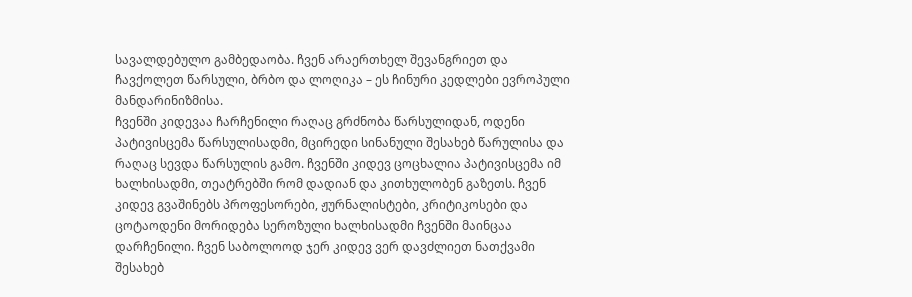სავალდებულო გამბედაობა. ჩვენ არაერთხელ შევანგრიეთ და ჩავქოლეთ წარსული, ბრბო და ლოღიკა – ეს ჩინური კედლები ევროპული მანდარინიზმისა.
ჩვენში კიდევაა ჩარჩენილი რაღაც გრძნობა წარსულიდან, ოდენი პატივისცემა წარსულისადმი, მცირედი სინანული შესახებ წარულისა და რაღაც სევდა წარსულის გამო. ჩვენში კიდევ ცოცხალია პატივისცემა იმ ხალხისადმი, თეატრებში რომ დადიან და კითხულობენ გაზეთს. ჩვენ კიდევ გვაშინებს პროფესორები, ჟურნალისტები, კრიტიკოსები და ცოტაოდენი მორიდება სეროზული ხალხისადმი ჩვენში მაინცაა დარჩენილი. ჩვენ საბოლოოდ ჯერ კიდევ ვერ დავძლიეთ ნათქვამი შესახებ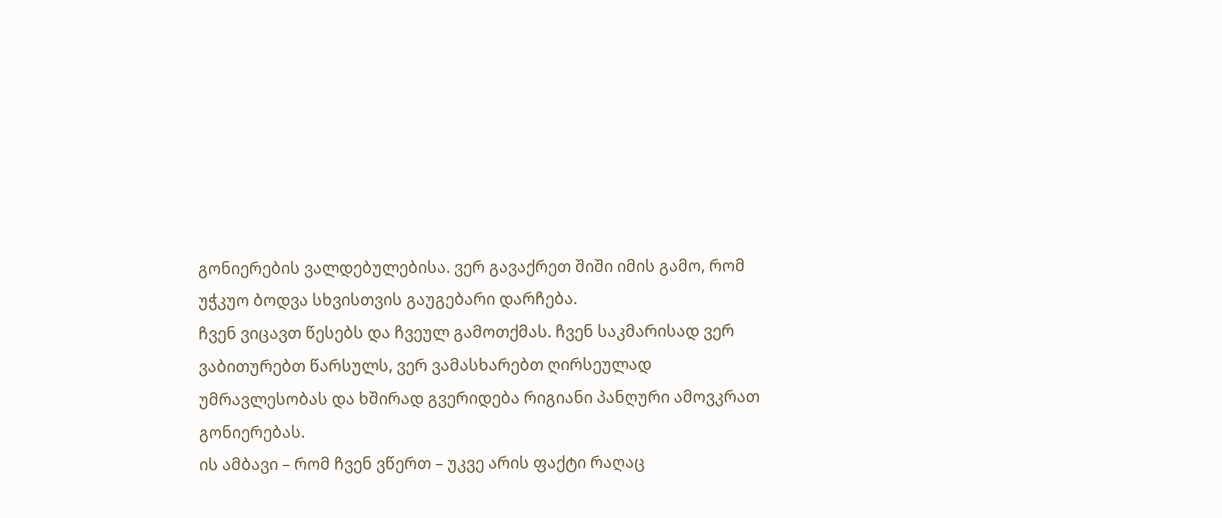გონიერების ვალდებულებისა. ვერ გავაქრეთ შიში იმის გამო, რომ უჭკუო ბოდვა სხვისთვის გაუგებარი დარჩება.
ჩვენ ვიცავთ წესებს და ჩვეულ გამოთქმას. ჩვენ საკმარისად ვერ ვაბითურებთ წარსულს, ვერ ვამასხარებთ ღირსეულად უმრავლესობას და ხშირად გვერიდება რიგიანი პანღური ამოვკრათ გონიერებას.
ის ამბავი – რომ ჩვენ ვწერთ – უკვე არის ფაქტი რაღაც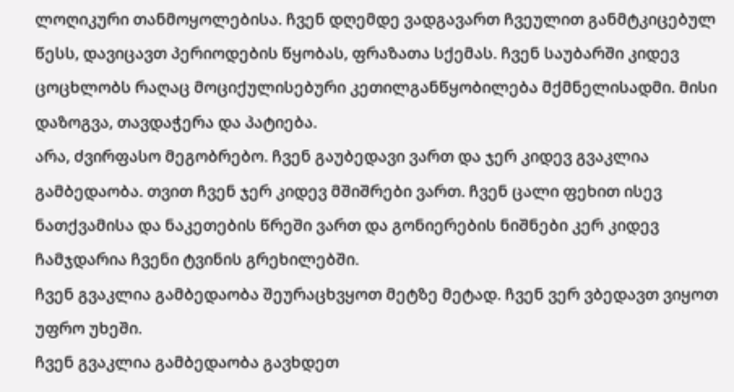ლოღიკური თანმოყოლებისა. ჩვენ დღემდე ვადგავართ ჩვეულით განმტკიცებულ წესს, დავიცავთ პერიოდების წყობას, ფრაზათა სქემას. ჩვენ საუბარში კიდევ ცოცხლობს რაღაც მოციქულისებური კეთილგანწყობილება მქმნელისადმი. მისი დაზოგვა, თავდაჭერა და პატიება.
არა, ძვირფასო მეგობრებო. ჩვენ გაუბედავი ვართ და ჯერ კიდევ გვაკლია გამბედაობა. თვით ჩვენ ჯერ კიდევ მშიშრები ვართ. ჩვენ ცალი ფეხით ისევ ნათქვამისა და ნაკეთების წრეში ვართ და გონიერების ნიშნები კერ კიდევ ჩამჯდარია ჩვენი ტვინის გრეხილებში.
ჩვენ გვაკლია გამბედაობა შეურაცხვყოთ მეტზე მეტად. ჩვენ ვერ ვბედავთ ვიყოთ უფრო უხეში.
ჩვენ გვაკლია გამბედაობა გავხდეთ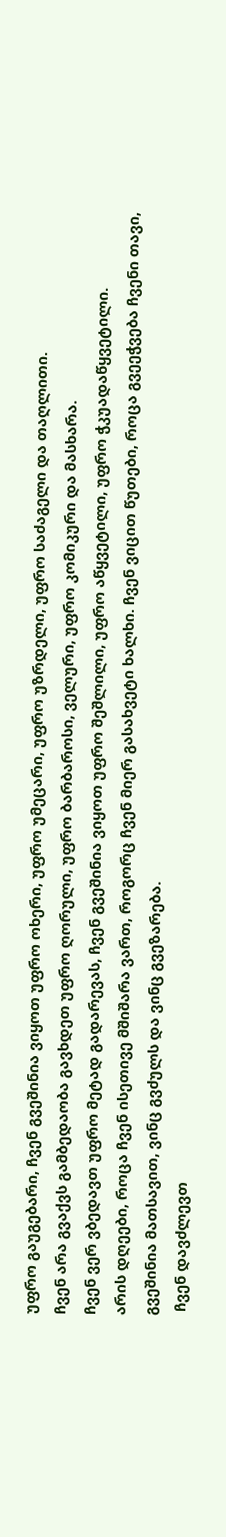უფრო გაუგებარი, ჩვენ გვეშინია ვიყოთ უფრო ოხერი, უფრო უმეცარი, უფრო უზრდელი, უფრო საძაგელი და თაღლითი.
ჩვენ არა გვაქვს გამბედაობა გავხდეთ უფრო ღორული, უფრო ბარბაროსი, ველური, უფრო კომიკური და მასხარა.
ჩვენ ვერ ვბედავთ უფრო მეტად გადარევას, ჩვენ გვეშინია ვიყოთ უფრო შეშლილი, უფრო აწყვეტილი, უფრო ჭკუადაწყვეტილი.
არის დღეები, როცა ჩვენ ისეთივე მშიშარა ვართ, როგორც ჩვენ მიერ გასახვეტი ხალხი. ჩვენ ვიცით წუთები, როცა გვეეჭვება ჩვენი თავი, გვეშინია მათსავით, ვინც გვძულს და ვინც გვეზარება.
 ჩვენ დავძლევთ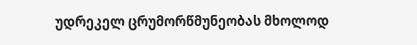უდრეკელ ცრუმორწმუნეობას მხოლოდ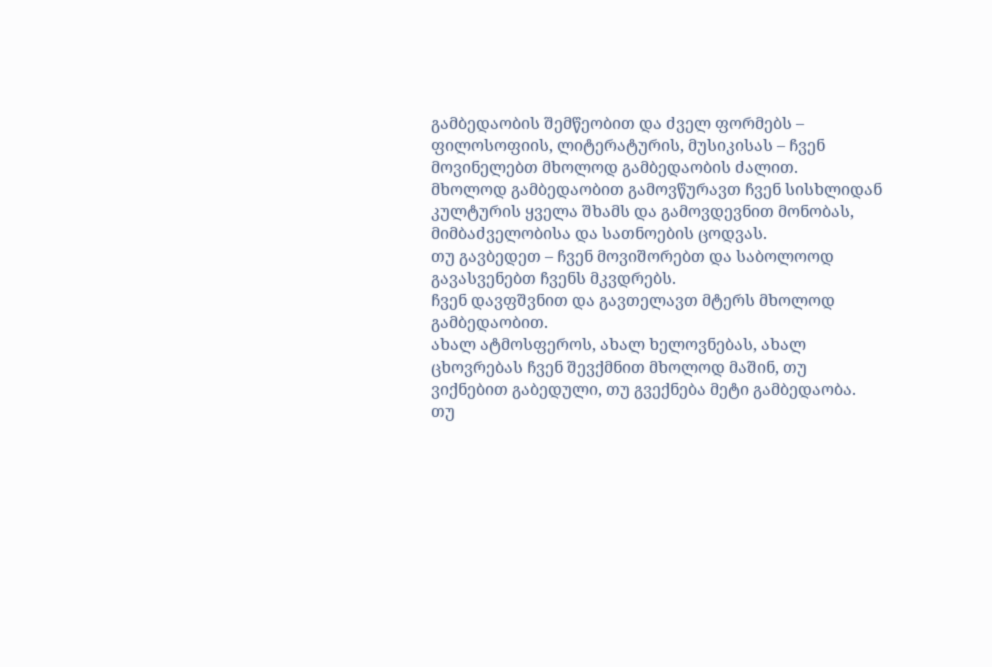გამბედაობის შემწეობით და ძველ ფორმებს – ფილოსოფიის, ლიტერატურის, მუსიკისას – ჩვენ მოვინელებთ მხოლოდ გამბედაობის ძალით.
მხოლოდ გამბედაობით გამოვწურავთ ჩვენ სისხლიდან კულტურის ყველა შხამს და გამოვდევნით მონობას, მიმბაძველობისა და სათნოების ცოდვას.
თუ გავბედეთ – ჩვენ მოვიშორებთ და საბოლოოდ გავასვენებთ ჩვენს მკვდრებს.
ჩვენ დავფშვნით და გავთელავთ მტერს მხოლოდ გამბედაობით.
ახალ ატმოსფეროს, ახალ ხელოვნებას, ახალ ცხოვრებას ჩვენ შევქმნით მხოლოდ მაშინ, თუ ვიქნებით გაბედული, თუ გვექნება მეტი გამბედაობა. თუ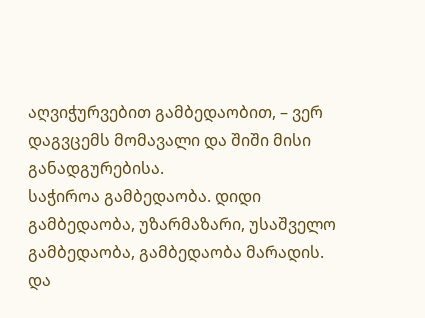აღვიჭურვებით გამბედაობით, – ვერ დაგვცემს მომავალი და შიში მისი განადგურებისა.
საჭიროა გამბედაობა. დიდი გამბედაობა, უზარმაზარი, უსაშველო გამბედაობა, გამბედაობა მარადის. და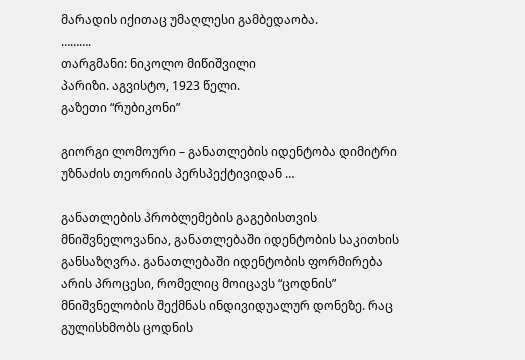მარადის იქითაც უმაღლესი გამბედაობა.
……….
თარგმანი: ნიკოლო მიწიშვილი
პარიზი. აგვისტო, 1923 წელი.
გაზეთი “რუბიკონი”

გიორგი ლომოური – განათლების იდენტობა დიმიტრი უზნაძის თეორიის პერსპექტივიდან …

განათლების პრობლემების გაგებისთვის მნიშვნელოვანია, განათლებაში იდენტობის საკითხის განსაზღვრა. განათლებაში იდენტობის ფორმირება არის პროცესი, რომელიც მოიცავს “ცოდნის” მნიშვნელობის შექმნას ინდივიდუალურ დონეზე. რაც გულისხმობს ცოდნის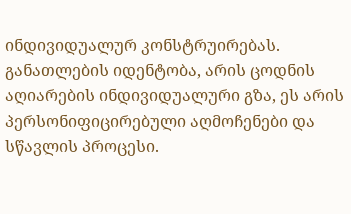ინდივიდუალურ კონსტრუირებას.  განათლების იდენტობა, არის ცოდნის აღიარების ინდივიდუალური გზა, ეს არის პერსონიფიცირებული აღმოჩენები და სწავლის პროცესი.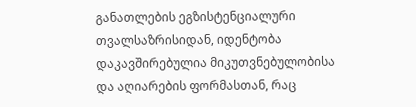განათლების ეგზისტენციალური თვალსაზრისიდან, იდენტობა დაკავშირებულია მიკუთვნებულობისა და აღიარების ფორმასთან, რაც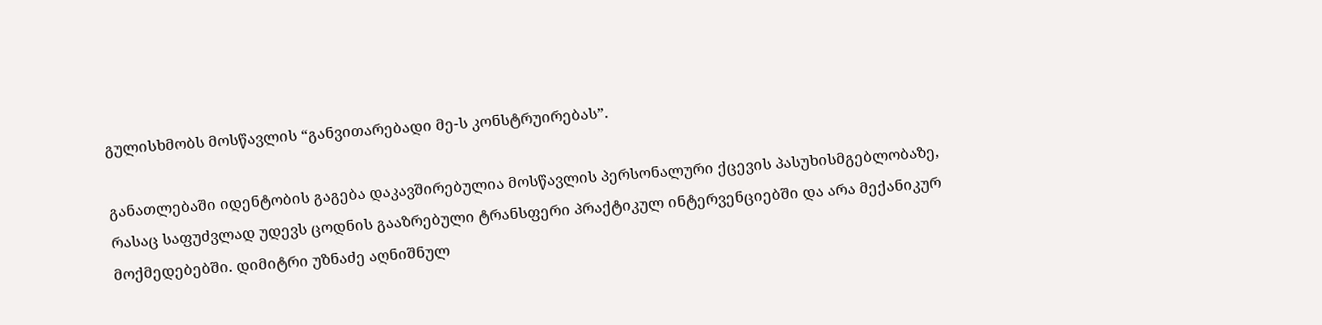გულისხმობს მოსწავლის “განვითარებადი მე-ს კონსტრუირებას”.

განათლებაში იდენტობის გაგება დაკავშირებულია მოსწავლის პერსონალური ქცევის პასუხისმგებლობაზე, რასაც საფუძვლად უდევს ცოდნის გააზრებული ტრანსფერი პრაქტიკულ ინტერვენციებში და არა მექანიკურ მოქმედებებში. დიმიტრი უზნაძე აღნიშნულ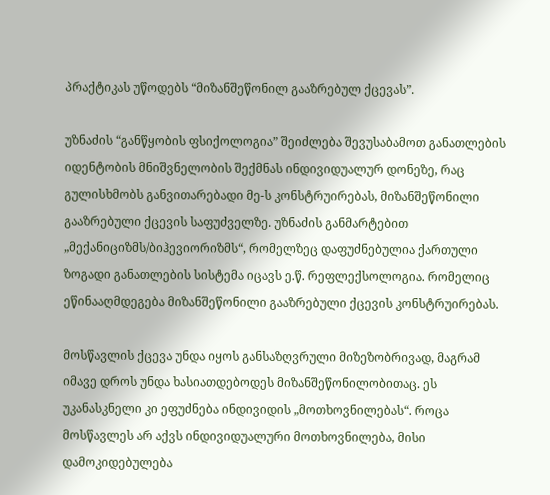პრაქტიკას უწოდებს “მიზანშეწონილ გააზრებულ ქცევას”.

უზნაძის “განწყობის ფსიქოლოგია” შეიძლება შევუსაბამოთ განათლების იდენტობის მნიშვნელობის შექმნას ინდივიდუალურ დონეზე, რაც გულისხმობს განვითარებადი მე-ს კონსტრუირებას, მიზანშეწონილი გააზრებული ქცევის საფუძველზე. უზნაძის განმარტებით „მექანიციზმს/ბიჰევიორიზმს“, რომელზეც დაფუძნებულია ქართული ზოგადი განათლების სისტემა იცავს ე.წ. რეფლექსოლოგია. რომელიც ეწინააღმდეგება მიზანშეწონილი გააზრებული ქცევის კონსტრუირებას.

მოსწავლის ქცევა უნდა იყოს განსაზღვრული მიზეზობრივად, მაგრამ იმავე დროს უნდა ხასიათდებოდეს მიზანშეწონილობითაც. ეს უკანასკნელი კი ეფუძნება ინდივიდის „მოთხოვნილებას“. როცა მოსწავლეს არ აქვს ინდივიდუალური მოთხოვნილება, მისი დამოკიდებულება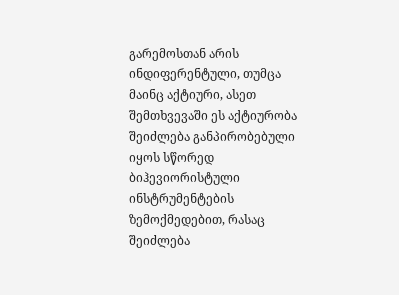გარემოსთან არის ინდიფერენტული, თუმცა მაინც აქტიური, ასეთ შემთხვევაში ეს აქტიურობა შეიძლება განპირობებული იყოს სწორედ ბიჰევიორისტული ინსტრუმენტების ზემოქმედებით, რასაც შეიძლება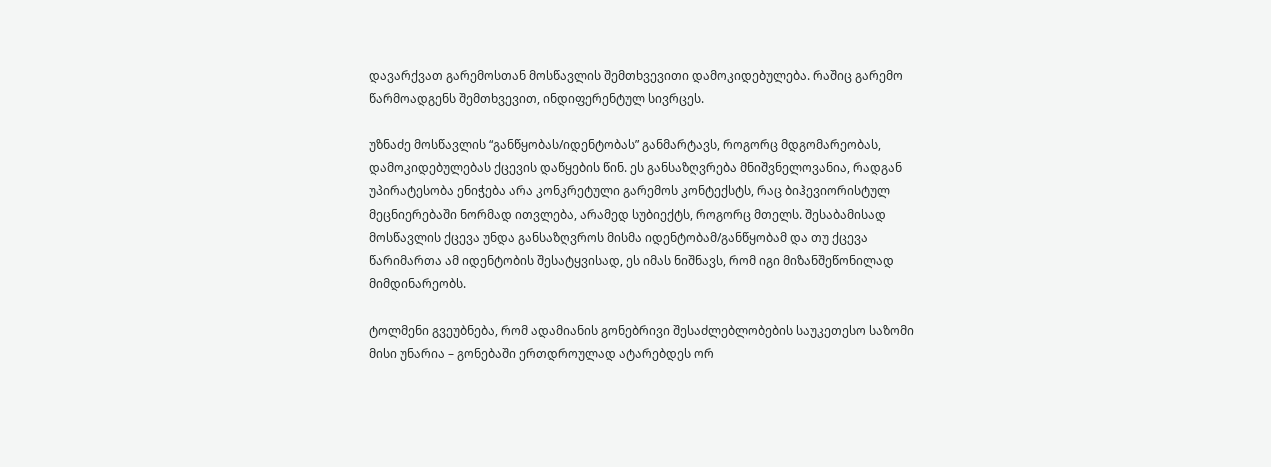დავარქვათ გარემოსთან მოსწავლის შემთხვევითი დამოკიდებულება. რაშიც გარემო წარმოადგენს შემთხვევით, ინდიფერენტულ სივრცეს.

უზნაძე მოსწავლის “განწყობას/იდენტობას” განმარტავს, როგორც მდგომარეობას, დამოკიდებულებას ქცევის დაწყების წინ. ეს განსაზღვრება მნიშვნელოვანია, რადგან უპირატესობა ენიჭება არა კონკრეტული გარემოს კონტექსტს, რაც ბიჰევიორისტულ მეცნიერებაში ნორმად ითვლება, არამედ სუბიექტს, როგორც მთელს. შესაბამისად მოსწავლის ქცევა უნდა განსაზღვროს მისმა იდენტობამ/განწყობამ და თუ ქცევა წარიმართა ამ იდენტობის შესატყვისად, ეს იმას ნიშნავს, რომ იგი მიზანშეწონილად მიმდინარეობს.

ტოლმენი გვეუბნება, რომ ადამიანის გონებრივი შესაძლებლობების საუკეთესო საზომი მისი უნარია – გონებაში ერთდროულად ატარებდეს ორ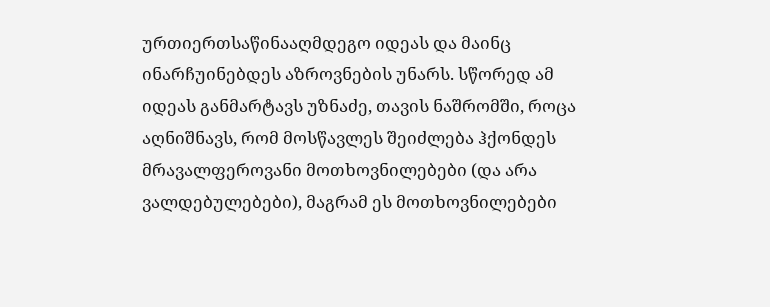ურთიერთსაწინააღმდეგო იდეას და მაინც ინარჩუინებდეს აზროვნების უნარს. სწორედ ამ იდეას განმარტავს უზნაძე, თავის ნაშრომში, როცა აღნიშნავს, რომ მოსწავლეს შეიძლება ჰქონდეს მრავალფეროვანი მოთხოვნილებები (და არა ვალდებულებები), მაგრამ ეს მოთხოვნილებები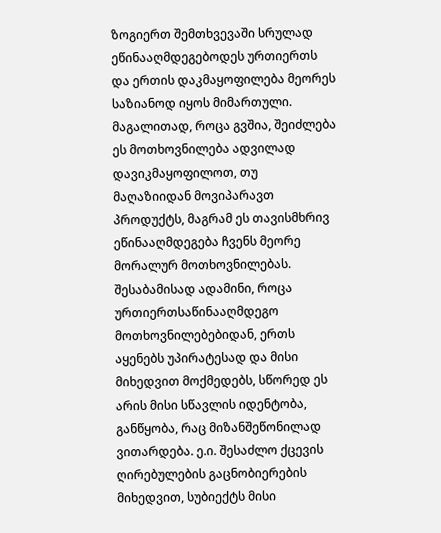ზოგიერთ შემთხვევაში სრულად ეწინააღმდეგებოდეს ურთიერთს და ერთის დაკმაყოფილება მეორეს საზიანოდ იყოს მიმართული. მაგალითად, როცა გვშია, შეიძლება ეს მოთხოვნილება ადვილად დავიკმაყოფილოთ, თუ მაღაზიიდან მოვიპარავთ პროდუქტს, მაგრამ ეს თავისმხრივ ეწინააღმდეგება ჩვენს მეორე მორალურ მოთხოვნილებას. შესაბამისად ადამინი, როცა ურთიერთსაწინააღმდეგო მოთხოვნილებებიდან, ერთს აყენებს უპირატესად და მისი მიხედვით მოქმედებს, სწორედ ეს არის მისი სწავლის იდენტობა, განწყობა, რაც მიზანშეწონილად ვითარდება. ე.ი. შესაძლო ქცევის ღირებულების გაცნობიერების მიხედვით, სუბიექტს მისი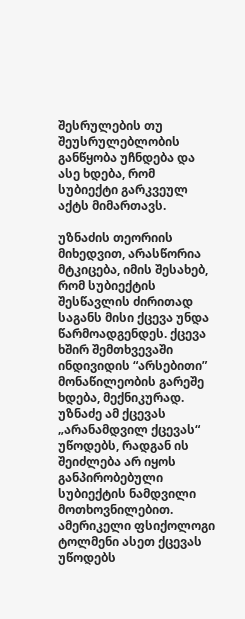შესრულების თუ შეუსრულებლობის განწყობა უჩნდება და ასე ხდება, რომ სუბიექტი გარკვეულ აქტს მიმართავს.

უზნაძის თეორიის მიხედვით, არასწორია  მტკიცება, იმის შესახებ, რომ სუბიექტის შესწავლის ძირითად საგანს მისი ქცევა უნდა წარმოადგენდეს. ქცევა  ხშირ შემთხვევაში  ინდივიდის “არსებითი” მონაწილეობის გარეშე ხდება, მექნიკურად.  უზნაძე ამ ქცევას „არანამდვილ ქცევას“ უწოდებს, რადგან ის შეიძლება არ იყოს განპირობებული სუბიექტის ნამდვილი მოთხოვნილებით. ამერიკელი ფსიქოლოგი ტოლმენი ასეთ ქცევას უწოდებს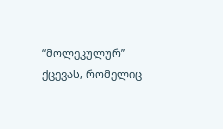“მოლეკულურ” ქცევას, რომელიც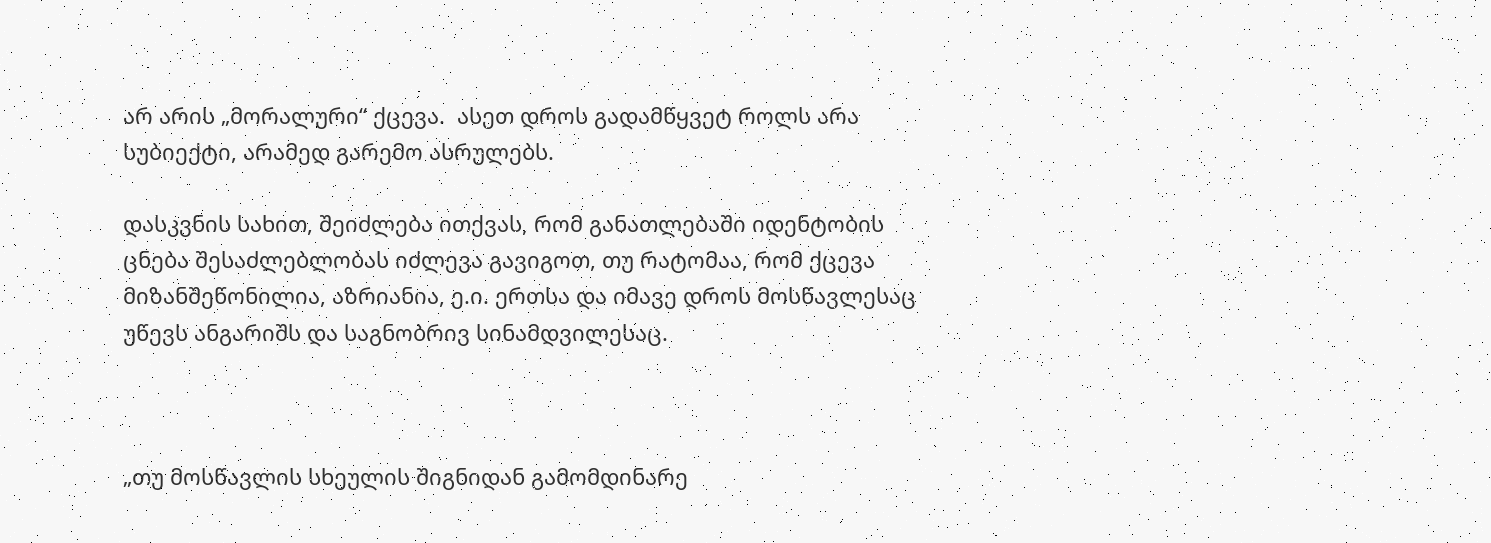არ არის „მორალური“ ქცევა.  ასეთ დროს გადამწყვეტ როლს არა სუბიექტი, არამედ გარემო ასრულებს.

დასკვნის სახით, შეიძლება ითქვას, რომ განათლებაში იდენტობის ცნება შესაძლებლობას იძლევა გავიგოთ, თუ რატომაა, რომ ქცევა მიზანშეწონილია, აზრიანია, ე.ი. ერთსა და იმავე დროს მოსწავლესაც უწევს ანგარიშს და საგნობრივ სინამდვილესაც.



„თუ მოსწავლის სხეულის შიგნიდან გამომდინარე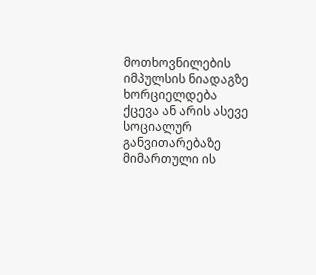მოთხოვნილების იმპულსის ნიადაგზე ხორციელდება ქცევა ან არის ასევე სოციალურ განვითარებაზე მიმართული ის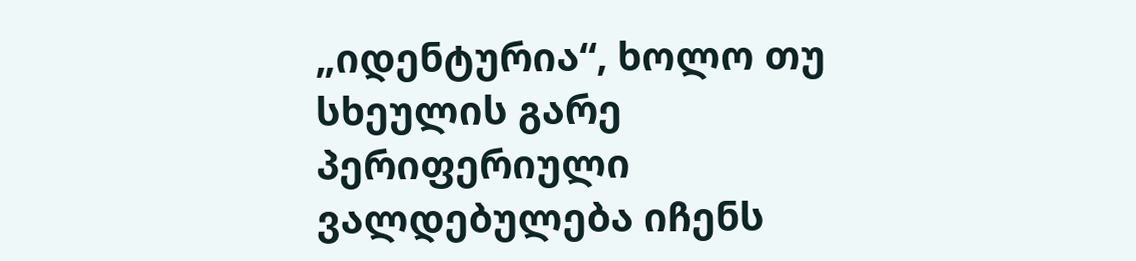„იდენტურია“, ხოლო თუ სხეულის გარე პერიფერიული ვალდებულება იჩენს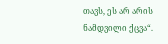თავს, ეს არ არის ნამდვილი ქცვა“.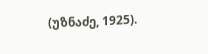(უზნაძე, 1925).